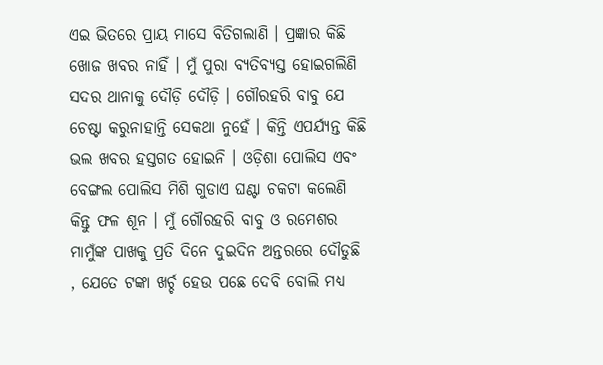ଏଇ ଭିତରେ ପ୍ରାୟ ମାସେ ବିତିଗଲାଣି । ପ୍ରଜ୍ଞାର କିଛି ଖୋଜ ଖବର ନାହିଁ । ମୁଁ ପୁରା ବ୍ୟତିବ୍ୟସ୍ତ ହୋଇଗଲିଣି ସଦର ଥାନାକୁ ଦୌଡ଼ି ଦୌଡ଼ି । ଗୌରହରି ବାବୁ ଯେ ଚେଷ୍ଟା କରୁନାହାନ୍ତି ସେକଥା ନୁହେଁ । କିନ୍ତି ଏପର୍ଯ୍ୟନ୍ତ କିଛି ଭଲ ଖବର ହସ୍ତଗତ ହୋଇନି । ଓଡ଼ିଶା ପୋଲିସ ଏବଂ ବେଙ୍ଗଲ ପୋଲିସ ମିଶି ଗୁଡାଏ ଘଣ୍ଟା ଚକଟା କଲେଣି କିନ୍ତୁ ଫଳ ଶୂନ । ମୁଁ ଗୌରହରି ବାବୁ ଓ ରମେଶର ମାମୁଁଙ୍କ ପାଖକୁ ପ୍ରତି ଦିନେ ଦୁଇଦିନ ଅନ୍ତରରେ ଦୌଡୁଛି , ଯେତେ ଟଙ୍କା ଖର୍ଚ୍ଚ ହେଉ ପଛେ ଦେବି ବୋଲି ମଧ୍ୟ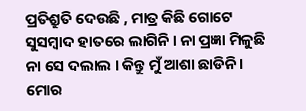ପ୍ରତିଶ୍ରୁତି ଦେଉଛି , ମାତ୍ର କିଛି ଗୋଟେ ସୁସମ୍ବାଦ ହାତରେ ଲାଗିନି । ନା ପ୍ରଜ୍ଞା ମିଳୁଛି ନା ସେ ଦଲାଲ । କିନ୍ତୁ ମୁଁ ଆଶା ଛାଡିନି । ମୋର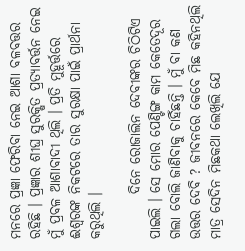ମନରେ ପ୍ରଜ୍ଞା ଫେରିବା ନେଇ ଆଶା ବଳବତ୍ତର ରହିଛି । ପ୍ରଜ୍ଞାର ଶୀଘ୍ର ସୁରକ୍ଷିତ ପ୍ରତ୍ୟାବର୍ତ୍ତନ ନେଇ ମୁଁ ପ୍ରବଳ ଆଶାବାଦୀ ଥିଲି । ପ୍ରତି ମୁହୂର୍ତ୍ତରେ ଈଶ୍ଵରଙ୍କ ନିକଟରେ ତାର ସୁରକ୍ଷା ପାଇଁ ପ୍ରାର୍ଥନା କରୁଥିଲି ।

        ଦିନେ ରୋଜାଲିନ ଦେବୀଙ୍କର ଚିଠିଟିଏ ପାଇଲି । ସେ ମୋର ପେଣ୍ଟିଙ୍ଗ କାମ କେତେଦୂର ଗଲା ବୋଲି ଜାଣିବାକୁ ଚାହିଁଛନ୍ତି । ମୁଁ ବା କଣ ଉତ୍ତର ଦେବି ? ଜୀବନରେ କେବେ ମିଛ କହିନଥିଲି ମାତ୍ର ସେଦିନ ମିଛକଥା ଲେଖିଲି ଯେ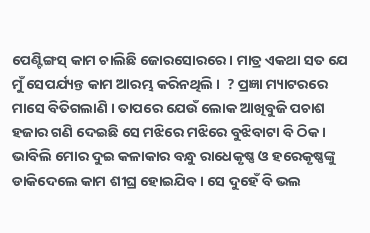ପେଣ୍ଟିଙ୍ଗସ୍ କାମ ଚାଲିଛି ଜୋରସୋରରେ । ମାତ୍ର ଏକଥା ସତ ଯେ ମୁଁ ସେପର୍ଯ୍ୟନ୍ତ କାମ ଆରମ୍ଭ କରିନଥିଲି ।  ? ପ୍ରଜ୍ଞା ମ୍ୟାଟରରେ ମାସେ ବିତିଗଲାଣି । ତାପରେ ଯେଉଁ ଲୋକ ଆଖିବୁଜି ପଚାଶ ହଜାର ଗଣି ଦେଇଛି ସେ ମଝିରେ ମଝିରେ ବୁଝିବାଟା ବି ଠିକ । ଭାବିଲି ମୋର ଦୁଇ କଳାକାର ବନ୍ଧୁ ରାଧେକୃଷ୍ଣ ଓ ହରେକୃଷ୍ଣଙ୍କୁ ଡାକିଦେଲେ କାମ ଶୀଘ୍ର ହୋଇଯିବ । ସେ ଦୁହେଁ ବି ଭଲ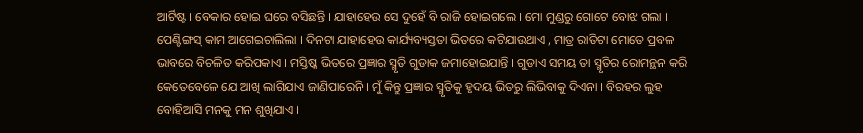ଆର୍ଟିଷ୍ଟ । ବେକାର ହୋଇ ଘରେ ବସିଛନ୍ତି । ଯାହାହେଉ ସେ ଦୁହେଁ ବି ରାଜି ହୋଇଗଲେ । ମୋ ମୁଣ୍ଡରୁ ଗୋଟେ ବୋଝ ଗଲା । ପେଣ୍ଟିଙ୍ଗସ୍ କାମ ଆଗେଇଚାଲିଲା । ଦିନଟା ଯାହାହେଉ କାର୍ଯ୍ୟବ୍ୟସ୍ତତା ଭିତରେ କଟିଯାଉଥାଏ , ମାତ୍ର ରାତିଟା ମୋତେ ପ୍ରବଳ ଭାବରେ ବିଚଳିତ କରିପକାଏ । ମସ୍ତିଷ୍କ ଭିତରେ ପ୍ରଜ୍ଞାର ସ୍ମୃତି ଗୁଡାକ ଜମାହୋଇଯାନ୍ତି । ଗୁଡାଏ ସମୟ ତା ସ୍ମୃତିର ରୋମନ୍ଥନ କରି କେତେବେଳେ ଯେ ଆଖି ଲାଗିଯାଏ ଜାଣିପାରେନି । ମୁଁ କିନ୍ତୁ ପ୍ରଜ୍ଞାର ସ୍ମୃତିକୁ ହୃଦୟ ଭିତରୁ ଲିଭିବାକୁ ଦିଏନା । ବିରହର ଲୁହ ବୋହିଆସି ମନକୁ ମନ ଶୁଖିଯାଏ ।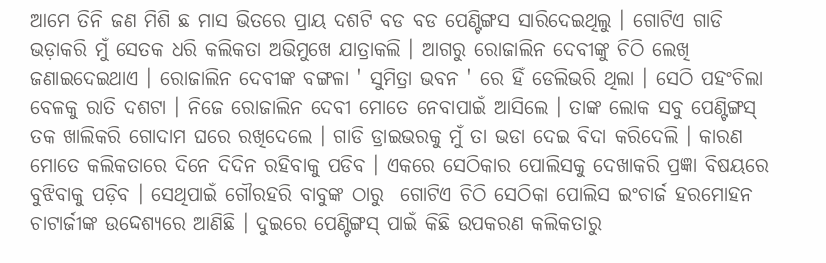ଆମେ ତିନି ଜଣ ମିଶି ଛ ମାସ ଭିତରେ ପ୍ରାୟ ଦଶଟି ବଡ ବଡ ପେଣ୍ଟିଙ୍ଗସ ସାରିଦେଇଥିଲୁ । ଗୋଟିଏ ଗାଡି ଭଡ଼ାକରି ମୁଁ ସେତକ ଧରି କଲିକତା ଅଭିମୁଖେ ଯାତ୍ରାକଲି । ଆଗରୁ ରୋଜାଲିନ ଦେବୀଙ୍କୁ ଚିଠି ଲେଖି ଜଣାଇଦେଇଥାଏ । ରୋଜାଲିନ ଦେବୀଙ୍କ ବଙ୍ଗଳା ' ସୁମିତ୍ରା ଭବନ ' ରେ ହିଁ ଡେଲିଭରି ଥିଲା । ସେଠି ପହଂଚିଲା ବେଳକୁ ରାତି ଦଶଟା । ନିଜେ ରୋଜାଲିନ ଦେବୀ ମୋତେ ନେବାପାଇଁ ଆସିଲେ । ତାଙ୍କ ଲୋକ ସବୁ ପେଣ୍ଟିଙ୍ଗସ୍ ତକ ଖାଲିକରି ଗୋଦାମ ଘରେ ରଖିଦେଲେ । ଗାଡି ଡ୍ରାଇଭରକୁ ମୁଁ ତା ଭଡା ଦେଇ ବିଦା କରିଦେଲି । କାରଣ ମୋତେ କଲିକତାରେ ଦିନେ ଦିଦିନ ରହିବାକୁ ପଡିବ । ଏକରେ ସେଠିକାର ପୋଲିସକୁ ଦେଖାକରି ପ୍ରଜ୍ଞା ବିଷୟରେ ବୁଝିବାକୁ ପଡ଼ିବ । ସେଥିପାଇଁ ଗୌରହରି ବାବୁଙ୍କ ଠାରୁ  ଗୋଟିଏ ଚିଠି ସେଠିକା ପୋଲିସ ଇଂଚାର୍ଜ ହରମୋହନ ଚାଟାର୍ଜୀଙ୍କ ଉଦ୍ଦେଶ୍ୟରେ ଆଣିଛି । ଦୁଇରେ ପେଣ୍ଟିଙ୍ଗସ୍ ପାଇଁ କିଛି ଉପକରଣ କଲିକତାରୁ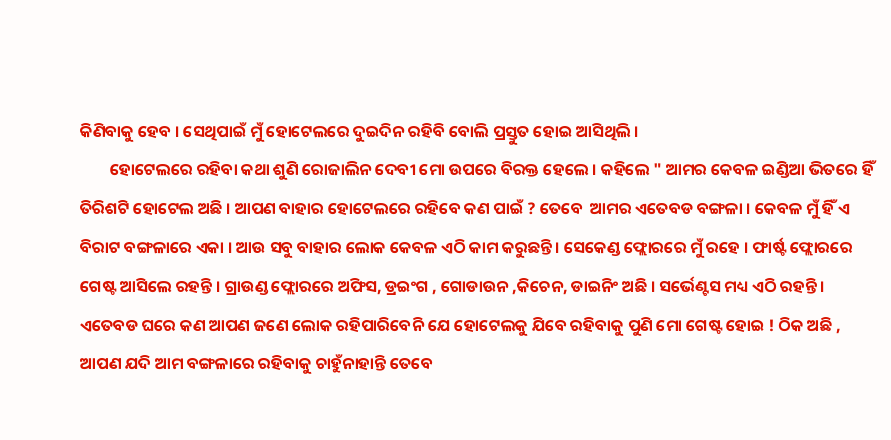କିଣିବାକୁ ହେବ । ସେଥିପାଇଁ ମୁଁ ହୋଟେଲରେ ଦୁଇଦିନ ରହିବି ବୋଲି ପ୍ରସ୍ତୁତ ହୋଇ ଆସିଥିଲି ।
        ହୋଟେଲରେ ରହିବା କଥା ଶୁଣି ରୋଜାଲିନ ଦେବୀ ମୋ ଉପରେ ବିରକ୍ତ ହେଲେ । କହିଲେ " ଆମର କେବଳ ଇଣ୍ଡିଆ ଭିତରେ ହିଁ ତିରିଶଟି ହୋଟେଲ ଅଛି । ଆପଣ ବାହାର ହୋଟେଲରେ ରହିବେ କଣ ପାଇଁ ? ତେବେ  ଆମର ଏତେବଡ ବଙ୍ଗଳା । କେବଳ ମୁଁ ହିଁ ଏ ବିରାଟ ବଙ୍ଗଳାରେ ଏକା । ଆଉ ସବୁ ବାହାର ଲୋକ କେବଳ ଏଠି କାମ କରୁଛନ୍ତି । ସେକେଣ୍ଡ ଫ୍ଲୋରରେ ମୁଁ ରହେ । ଫାର୍ଷ୍ଟ ଫ୍ଲୋରରେ ଗେଷ୍ଟ ଆସିଲେ ରହନ୍ତି । ଗ୍ରାଉଣ୍ଡ ଫ୍ଲୋରରେ ଅଫିସ, ଡ୍ରଇଂଗ , ଗୋଡାଉନ ,କିଚେନ, ଡାଇନିଂ ଅଛି । ସର୍ଭେଣ୍ଟସ ମଧ୍ୟ ଏଠି ରହନ୍ତି ।  ଏତେବଡ ଘରେ କଣ ଆପଣ ଜଣେ ଲୋକ ରହିପାରିବେନି ଯେ ହୋଟେଲକୁ ଯିବେ ରହିବାକୁ ପୁଣି ମୋ ଗେଷ୍ଟ ହୋଇ ! ଠିକ ଅଛି , ଆପଣ ଯଦି ଆମ ବଙ୍ଗଳାରେ ରହିବାକୁ ଚାହୁଁନାହାନ୍ତି ତେବେ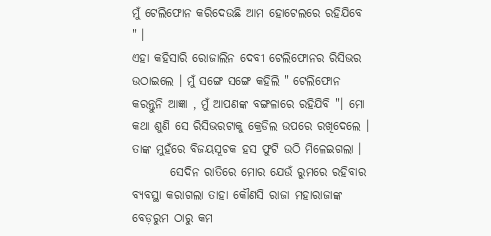ମୁଁ ଟେଲିଫୋନ କରିଦେଉଛି ଆମ ହୋଟେଲରେ ରହିଯିବେ " ।
ଏହା କହିସାରି ରୋଜାଲିନ ଦେବୀ ଟେଲିଫୋନର ରିସିଭର ଉଠାଇଲେ । ମୁଁ ସଙ୍ଗେ ସଙ୍ଗେ କହିଲି " ଟେଲିଫୋନ କରନ୍ତୁନି ଆଜ୍ଞା , ମୁଁ ଆପଣଙ୍କ ବଙ୍ଗଳାରେ ରହିଯିବି "। ମୋ କଥା ଶୁଣି ସେ ରିସିଭରଟାକୁ କ୍ରେଡିଲ ଉପରେ ରଖିଦେଲେ । ତାଙ୍କ ମୁହଁରେ ବିଜୟସୂଚକ ହସ ଫୁଟି ଉଠି ମିଳେଇଗଲା ।
        ସେଦିନ ରାତିରେ ମୋର ଯେଉଁ ରୁମରେ ରହିବାର ବ୍ୟବସ୍ଥା କରାଗଲା ତାହା କୌଣସି ରାଜା ମହାରାଜାଙ୍କ ବେଡ଼ରୁମ ଠାରୁ କମ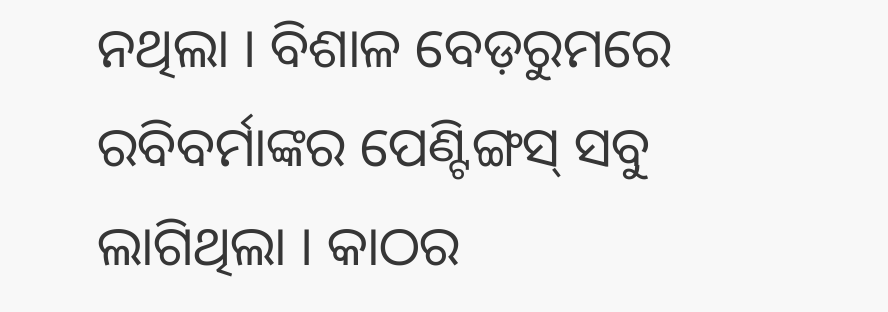ନଥିଲା । ବିଶାଳ ବେଡ଼ରୁମରେ ରବିବର୍ମାଙ୍କର ପେଣ୍ଟିଙ୍ଗସ୍ ସବୁ ଲାଗିଥିଲା । କାଠର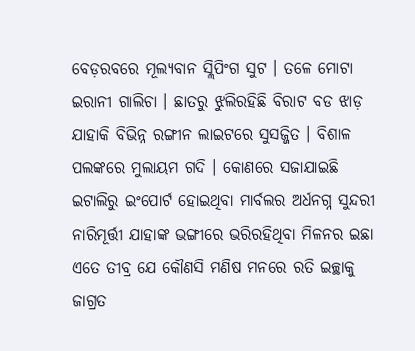ବେଡ଼ରବରେ ମୂଲ୍ୟବାନ ସ୍ଲିପିଂଗ ସୁଟ । ତଳେ ମୋଟା ଇରାନୀ ଗାଲିଚା । ଛାତରୁ ଝୁଲିରହିଛି ବିରାଟ ବଡ ଝାଡ଼ ଯାହାକି ବିଭିନ୍ନ ରଙ୍ଗୀନ ଲାଇଟରେ ସୁସଜ୍ଜିତ । ବିଶାଳ ପଲଙ୍କରେ ମୁଲାୟମ ଗଦି । କୋଣରେ ସଜାଯାଇଛି ଇଟାଲିରୁ ଇଂପୋର୍ଟ ହୋଇଥିବା ମାର୍ବଲର ଅର୍ଧନଗ୍ନ ସୁନ୍ଦରୀ ନାରିମୂର୍ତ୍ତୀ ଯାହାଙ୍କ ଭଙ୍ଗୀରେ ଭରିରହିଥିବା ମିଳନର ଇଛା ଏତେ ତୀବ୍ର ଯେ କୌଣସି ମଣିଷ ମନରେ ରତି ଇଚ୍ଛାକୁ ଜାଗ୍ରତ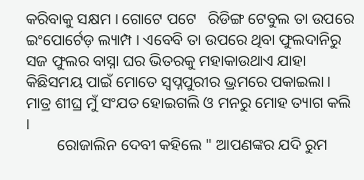କରିବାକୁ ସକ୍ଷମ । ଗୋଟେ ପଟେ   ରିଡିଙ୍ଗ ଟେବୁଲ ତା ଉପରେ ଇଂପୋର୍ଟେଡ଼ ଲ୍ୟାମ୍ପ । ଏବେବି ତା ଉପରେ ଥିବା ଫୁଲଦାନିରୁ ସଜ ଫୁଲର ବାସ୍ନା ଘର ଭିତରକୁ ମହାକାଉଥାଏ ଯାହା କିଛିସମୟ ପାଇଁ ମୋତେ ସ୍ୱପ୍ନପୁରୀର ଭ୍ରମରେ ପକାଇଲା । ମାତ୍ର ଶୀଘ୍ର ମୁଁ ସଂଯତ ହୋଇଗଲି ଓ ମନରୁ ମୋହ ତ୍ୟାଗ କଲି ।
        ରୋଜାଲିନ ଦେବୀ କହିଲେ " ଆପଣଙ୍କର ଯଦି ରୁମ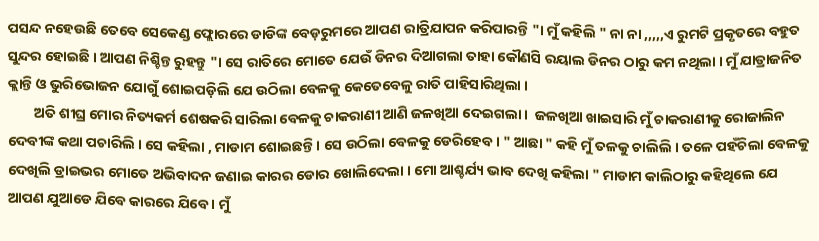ପସନ୍ଦ ନହେଉଛି ତେବେ ସେକେଣ୍ଡ ଫ୍ଲୋରରେ ଡାଡିଙ୍କ ବେଡ଼ରୁମରେ ଆପଣ ରାତ୍ରିଯାପନ କରିପାରନ୍ତି "। ମୁଁ କହିଲି " ନା ନା ,,,,,ଏ ରୁମଟି ପ୍ରକୃତରେ ବହୁତ ସୁନ୍ଦର ହୋଇଛି । ଆପଣ ନିଶ୍ଚିନ୍ତ ରୁହନ୍ତୁ "। ସେ ରାତିରେ ମୋତେ ଯେଉଁ ଡିନର ଦିଆଗଲା ତାହା କୌଣସି ରୟାଲ ଡିନର ଠାରୁ କମ ନଥିଲା । ମୁଁ ଯାତ୍ରାଜନିତ କ୍ଲାନ୍ତି ଓ ଭୁରିଭୋଜନ ଯୋଗୁଁ ଶୋଇପଡ଼ିଲି ଯେ ଉଠିଲା ବେଳକୁ କେତେବେଳୁ ରାତି ପାହିସାରିଥିଲା ।
        ଅତି ଶୀଘ୍ର ମୋର ନିତ୍ୟକର୍ମ ଶେଷକରି ସାରିଲା ବେଳକୁ ଚାକରାଣୀ ଆଣି ଜଳଖିଆ ଦେଇଗଲା ।  ଜଳଖିଆ ଖାଇସାରି ମୁଁ ଚାକରାଣୀକୁ ରୋଜାଲିନ ଦେବୀଙ୍କ କଥା ପଚାରିଲି । ସେ କହିଲା , ମାଡାମ ଶୋଇଛନ୍ତି । ସେ ଉଠିଲା ବେଳକୁ ଡେରିହେବ । " ଆଛା " କହି ମୁଁ ତଳକୁ ଚାଲିଲି । ତଳେ ପହଁଚିଲା ବେଳକୁ ଦେଖିଲି ଡ୍ରାଇଭର ମୋତେ ଅଭିବାଦନ ଜଣାଇ କାରର ଡୋର ଖୋଲିଦେଲା । ମୋ ଆଶ୍ଚର୍ଯ୍ୟ ଭାବ ଦେଖି କହିଲା " ମାଡାମ କାଲିଠାରୁ କହିଥିଲେ ଯେ ଆପଣ ଯୁଆଡେ ଯିବେ କାରରେ ଯିବେ । ମୁଁ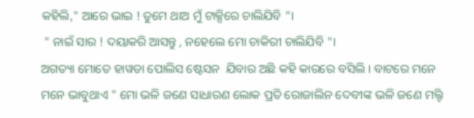କହିଲି," ଆରେ ଭାଇ ! ତୁମେ ଥାଅ ମୁଁ ଟାକ୍ସିରେ ଚାଲିଯିବି "।
 " ନାଇଁ ସାର ! ଦୟାକରି ଆସନ୍ତୁ , ନହେଲେ ମୋ ଚାକିରୀ ଚାଲିଯିବି "।
ଅଗତ୍ୟା ମୋତେ ହାୱଡା ପୋଲିସ ଷ୍ଟେସନ  ଯିବାର ଅଛି କହି କାରରେ ବସିଲି । ବାଟରେ ମନେ ମନେ ଭାବୁଥାଏ " ମୋ ଭଳି ଜଣେ ସାଧାରଣ ଲୋକ ପ୍ରତି ରୋଜାଲିନ ଦେବୀଙ୍କ ଭଳି ଜଣେ ମଲ୍ଟି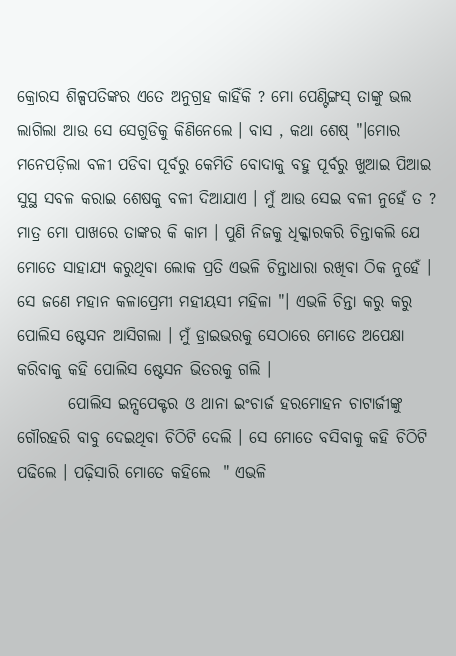କ୍ରୋରସ ଶିଳ୍ପପତିଙ୍କର ଏତେ ଅନୁଗ୍ରହ କାହିଁକି ? ମୋ ପେଣ୍ଟିଙ୍ଗସ୍ ତାଙ୍କୁ ଭଲ ଲାଗିଲା ଆଉ ସେ ସେଗୁଡିକୁ କିଣିନେଲେ । ବାସ , କଥା ଶେଷ୍ "।ମୋର ମନେପଡ଼ିଲା ବଳୀ ପଡିବା ପୂର୍ବରୁ କେମିତି ବୋଦାକୁ ବହୁ ପୂର୍ବରୁ ଖୁଆଇ ପିଆଇ ସୁସ୍ଥ ସବଳ କରାଇ ଶେଷକୁ ବଳୀ ଦିଆଯାଏ । ମୁଁ ଆଉ ସେଇ ବଳୀ ନୁହେଁ ତ ? ମାତ୍ର ମୋ ପାଖରେ ତାଙ୍କର କି କାମ । ପୁଣି ନିଜକୁ ଧିକ୍କାରକରି ଚିନ୍ତାକଲି ଯେ ମୋତେ ସାହାଯ୍ୟ କରୁଥିବା ଲୋକ ପ୍ରତି ଏଭଳି ଚିନ୍ତାଧାରା ରଖିବା ଠିକ ନୁହେଁ । ସେ ଜଣେ ମହାନ କଳାପ୍ରେମୀ ମହୀୟସୀ ମହିଳା "। ଏଭଳି ଚିନ୍ତା କରୁ କରୁ ପୋଲିସ ଷ୍ଟେସନ ଆସିଗଲା । ମୁଁ ଡ୍ରାଇଭରକୁ ସେଠାରେ ମୋତେ ଅପେକ୍ଷା କରିବାକୁ କହି ପୋଲିସ ଷ୍ଟେସନ ଭିତରକୁ ଗଲି ।
        ପୋଲିସ ଇନ୍ସପେକ୍ଟର ଓ ଥାନା ଇଂଚାର୍ଜ ହରମୋହନ ଚାଟାର୍ଜୀଙ୍କୁ ଗୌରହରି ବାବୁ ଦେଇଥିବା ଚିଠିଟି ଦେଲି । ସେ ମୋତେ ବସିବାକୁ କହି ଚିଠିଟି ପଢିଲେ । ପଢ଼ିସାରି ମୋତେ କହିଲେ  " ଏଭଳି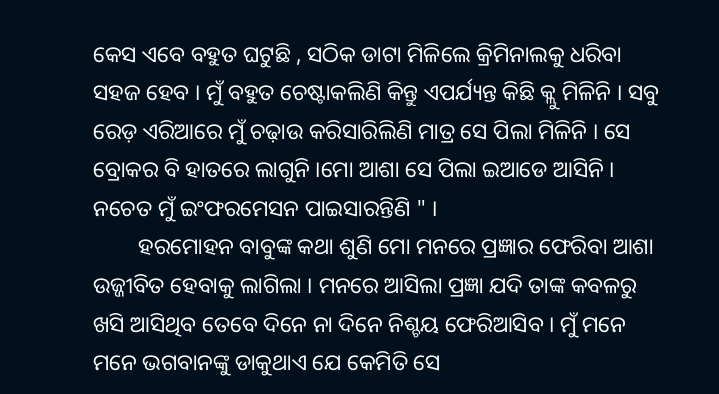କେସ ଏବେ ବହୁତ ଘଟୁଛି , ସଠିକ ଡାଟା ମିଳିଲେ କ୍ରିମିନାଲକୁ ଧରିବା ସହଜ ହେବ । ମୁଁ ବହୁତ ଚେଷ୍ଟାକଲିଣି କିନ୍ତୁ ଏପର୍ଯ୍ୟନ୍ତ କିଛି କ୍ଲୁ ମିଳିନି । ସବୁ ରେଡ଼ ଏରିଆରେ ମୁଁ ଚଢ଼ାଉ କରିସାରିଲିଣି ମାତ୍ର ସେ ପିଲା ମିଳିନି । ସେ ବ୍ରୋକର ବି ହାତରେ ଲାଗୁନି ।ମୋ ଆଶା ସେ ପିଲା ଇଆଡେ ଆସିନି । ନଚେତ ମୁଁ ଇଂଫରମେସନ ପାଇସାରନ୍ତିଣି " ।
        ହରମୋହନ ବାବୁଙ୍କ କଥା ଶୁଣି ମୋ ମନରେ ପ୍ରଜ୍ଞାର ଫେରିବା ଆଶା ଉଜ୍ଜୀବିତ ହେବାକୁ ଲାଗିଲା । ମନରେ ଆସିଲା ପ୍ରଜ୍ଞା ଯଦି ତାଙ୍କ କବଳରୁ ଖସି ଆସିଥିବ ତେବେ ଦିନେ ନା ଦିନେ ନିଶ୍ଚୟ ଫେରିଆସିବ । ମୁଁ ମନେ ମନେ ଭଗବାନଙ୍କୁ ଡାକୁଥାଏ ଯେ କେମିତି ସେ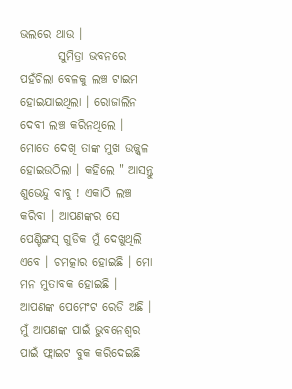ଭଲରେ ଥାଉ ।
        ସୁମିତ୍ରା ଭବନରେ ପହଁଚିଲା ବେଳକୁ ଲଞ୍ଚ ଟାଇମ ହୋଇଯାଇଥିଲା । ରୋଜାଲିନ ଦେବୀ ଲଞ୍ଚ କରିନଥିଲେ । ମୋତେ ଦେଖି ତାଙ୍କ ମୁଖ ଉଜ୍ଜ୍ୱଳ ହୋଇଉଠିଲା । କହିଲେ " ଆସନ୍ତୁ ଶୁଭେନ୍ଦୁ ବାବୁ ! ଏକାଠି ଲଞ୍ଚ କରିବା । ଆପଣଙ୍କର ସେ ପେଣ୍ଟିଙ୍ଗସ୍ ଗୁଡିକ ମୁଁ ଦେଖୁଥିଲି ଏବେ । ଚମତ୍କାର ହୋଇଛି । ମୋ ମନ ମୁତାବକ ହୋଇଛି । ଆପଣଙ୍କ ପେମେଂଟ ରେଡି ଅଛି । ମୁଁ ଆପଣଙ୍କ ପାଇଁ ଭୁବନେଶ୍ବର ପାଇଁ ଫ୍ଲାଇଟ ବୁକ କରିଦେଇଛି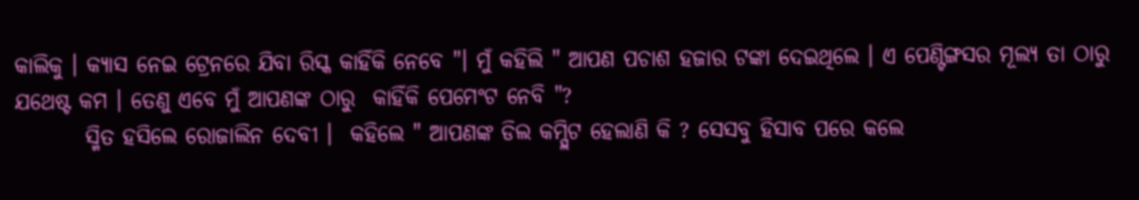କାଲିକୁ । କ୍ୟାସ ନେଇ ଟ୍ରେନରେ ଯିବା ରିସ୍କ କାହିଁକି ନେବେ "। ମୁଁ କହିଲି " ଆପଣ ପଚାଶ ହଜାର ଟଙ୍କା ଦେଇଥିଲେ । ଏ ପେଣ୍ଟିଙ୍ଗସର ମୂଲ୍ୟ ତା ଠାରୁ ଯଥେଷ୍ଟ କମ । ତେଣୁ ଏବେ ମୁଁ ଆପଣଙ୍କ ଠାରୁ  କାହିଁକି ପେମେଂଟ ନେବି "?
        ସ୍ମିତ ହସିଲେ ରୋଜାଲିନ ଦେବୀ ।  କହିଲେ " ଆପଣଙ୍କ ଡିଲ କମ୍ପ୍ଲିଟ ହେଲାଣି କି ? ସେସବୁ ହିସାବ ପରେ କଲେ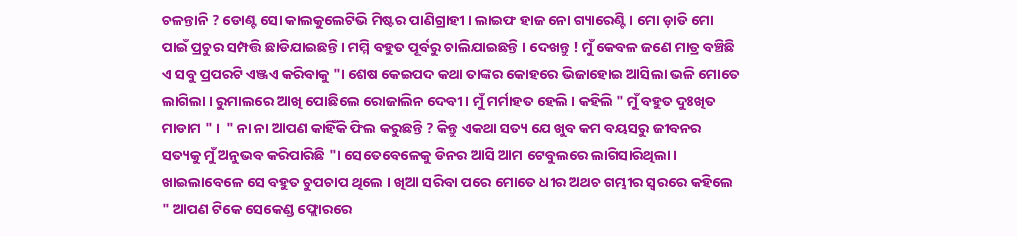ଚଳନ୍ତାନି ? ଡୋଣ୍ଟ ସୋ କାଲକୁଲେଟିଭି ମିଷ୍ଟର ପାଣିଗ୍ରାହୀ । ଲାଇଫ ହାଜ ନୋ ଗ୍ୟାରେଣ୍ଟି । ମୋ ଡ଼ାଡି ମୋ ପାଇଁ ପ୍ରଚୁର ସମ୍ପତ୍ତି ଛାଡିଯାଇଛନ୍ତି । ମମ୍ମି ବହୁତ ପୂର୍ବରୁ ଚାଲିଯାଇଛନ୍ତି । ଦେଖନ୍ତୁ ! ମୁଁ କେବଳ ଜଣେ ମାତ୍ର ବଞ୍ଚିଛି ଏ ସବୁ ପ୍ରପରଟି ଏଞ୍ଜଏ କରିବାକୁ "। ଶେଷ କେଇପଦ କଥା ତାଙ୍କର କୋହରେ ଭିଜାହୋଇ ଆସିଲା ଭଳି ମୋତେ ଲାଗିଲା । ରୁମାଲରେ ଆଖି ପୋଛିଲେ ରୋଜାଲିନ ଦେବୀ । ମୁଁ ମର୍ମାହତ ହେଲି । କହିଲି " ମୁଁ ବହୁତ ଦୁଃଖିତ ମାଡାମ " ।  " ନା ନା ଆପଣ କାହିଁକି ଫିଲ କରୁଛନ୍ତି ? କିନ୍ତୁ ଏକଥା ସତ୍ୟ ଯେ ଖୁବ କମ ବୟସରୁ ଜୀବନର ସତ୍ୟକୁ ମୁଁ ଅନୁଭବ କରିପାରିଛି "। ସେତେବେଳେକୁ ଡିନର ଆସି ଆମ ଟେବୁଲରେ ଲାଗିସାରିଥିଲା । ଖାଇଲାବେଳେ ସେ ବହୁତ ଚୁପଚାପ ଥିଲେ । ଖିଆ ସରିବା ପରେ ମୋତେ ଧୀର ଅଥଚ ଗମ୍ଭୀର ସ୍ୱରରେ କହିଲେ " ଆପଣ ଟିକେ ସେକେଣ୍ଡ ଫ୍ଲୋରରେ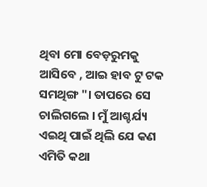ଥିବା ମୋ ବେଡ଼ରୁମକୁ ଆସିବେ , ଆଇ ହାବ ଟୁ ଟକ ସମଥିଙ୍ଗ "। ତାପରେ ସେ ଚାଲିଗଲେ । ମୁଁ ଆଶ୍ଚର୍ଯ୍ୟ ଏଇଥି ପାଇଁ ଥିଲି ଯେ କଣ ଏମିତି କଥା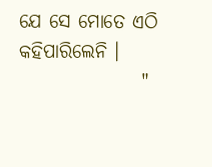ଯେ ସେ ମୋତେ ଏଠି କହିପାରିଲେନି ।
                "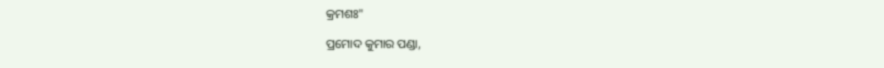କ୍ରମଶଃ"

ପ୍ରମୋଦ କୁମାର ପଣ୍ଡା,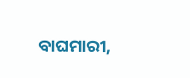ବାଘମାରୀ,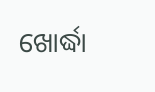ଖୋର୍ଦ୍ଧା